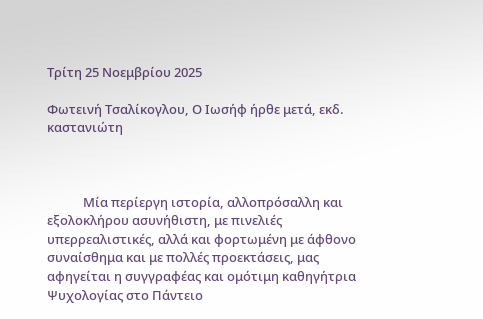Τρίτη 25 Νοεμβρίου 2025

Φωτεινή Τσαλίκογλου, Ο Ιωσήφ ήρθε μετά, εκδ. καστανιώτη



            Μία περίεργη ιστορία, αλλοπρόσαλλη και εξολοκλήρου ασυνήθιστη, με πινελιές υπερρεαλιστικές, αλλά και φορτωμένη με άφθονο συναίσθημα και με πολλές προεκτάσεις, μας αφηγείται η συγγραφέας και ομότιμη καθηγήτρια Ψυχολογίας στο Πάντειο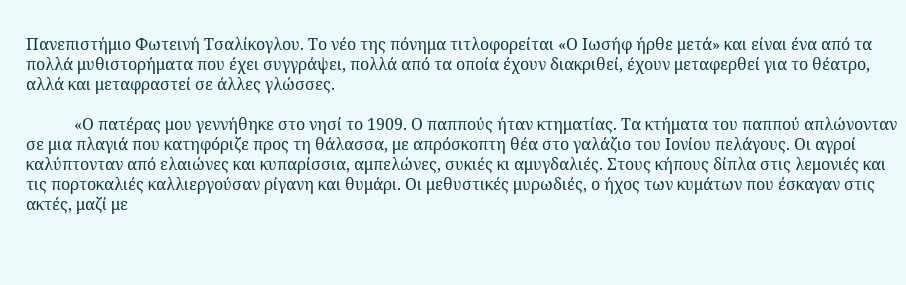Πανεπιστήμιο Φωτεινή Τσαλίκογλου. Το νέο της πόνημα τιτλοφορείται «Ο Ιωσήφ ήρθε μετά» και είναι ένα από τα πολλά μυθιστορήματα που έχει συγγράψει, πολλά από τα οποία έχουν διακριθεί, έχουν μεταφερθεί για το θέατρο, αλλά και μεταφραστεί σε άλλες γλώσσες.

            «Ο πατέρας μου γεννήθηκε στο νησί το 1909. Ο παππούς ήταν κτηματίας. Τα κτήματα του παππού απλώνονταν σε μια πλαγιά που κατηφόριζε προς τη θάλασσα, με απρόσκοπτη θέα στο γαλάζιο του Ιονίου πελάγους. Οι αγροί καλύπτονταν από ελαιώνες και κυπαρίσσια, αμπελώνες, συκιές κι αμυγδαλιές. Στους κήπους δίπλα στις λεμονιές και τις πορτοκαλιές καλλιεργούσαν ρίγανη και θυμάρι. Οι μεθυστικές μυρωδιές, ο ήχος των κυμάτων που έσκαγαν στις ακτές, μαζί με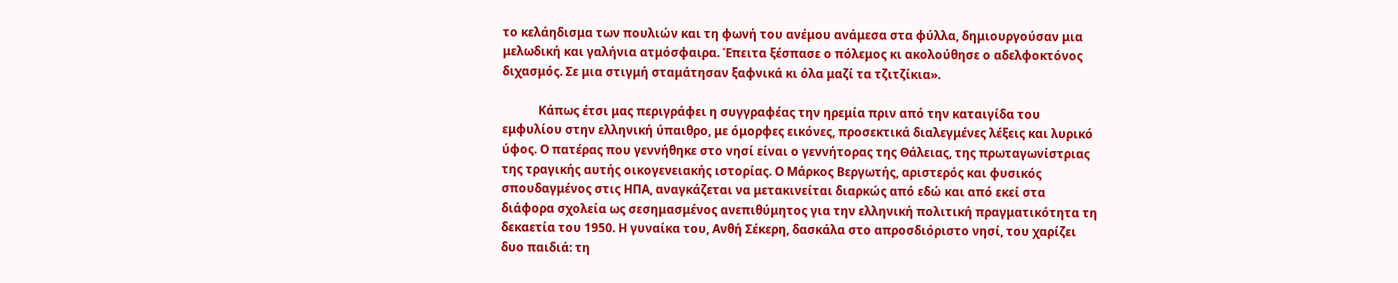το κελάηδισμα των πουλιών και τη φωνή του ανέμου ανάμεσα στα φύλλα, δημιουργούσαν μια μελωδική και γαλήνια ατμόσφαιρα. Έπειτα ξέσπασε ο πόλεμος κι ακολούθησε ο αδελφοκτόνος διχασμός. Σε μια στιγμή σταμάτησαν ξαφνικά κι όλα μαζί τα τζιτζίκια».

            Κάπως έτσι μας περιγράφει η συγγραφέας την ηρεμία πριν από την καταιγίδα του εμφυλίου στην ελληνική ύπαιθρο, με όμορφες εικόνες, προσεκτικά διαλεγμένες λέξεις και λυρικό ύφος. Ο πατέρας που γεννήθηκε στο νησί είναι ο γεννήτορας της Θάλειας, της πρωταγωνίστριας της τραγικής αυτής οικογενειακής ιστορίας. Ο Μάρκος Βεργωτής, αριστερός και φυσικός σπουδαγμένος στις ΗΠΑ, αναγκάζεται να μετακινείται διαρκώς από εδώ και από εκεί στα διάφορα σχολεία ως σεσημασμένος ανεπιθύμητος για την ελληνική πολιτική πραγματικότητα τη δεκαετία του 1950. Η γυναίκα του, Ανθή Σέκερη, δασκάλα στο απροσδιόριστο νησί, του χαρίζει δυο παιδιά: τη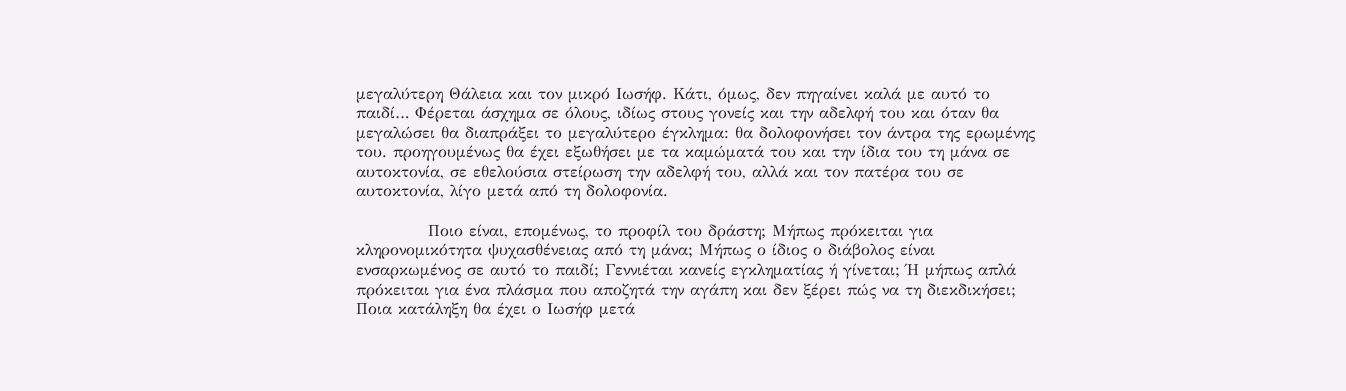μεγαλύτερη Θάλεια και τον μικρό Ιωσήφ. Κάτι, όμως, δεν πηγαίνει καλά με αυτό το παιδί… Φέρεται άσχημα σε όλους, ιδίως στους γονείς και την αδελφή του και όταν θα μεγαλώσει θα διαπράξει το μεγαλύτερο έγκλημα: θα δολοφονήσει τον άντρα της ερωμένης του. προηγουμένως θα έχει εξωθήσει με τα καμώματά του και την ίδια του τη μάνα σε αυτοκτονία, σε εθελούσια στείρωση την αδελφή του, αλλά και τον πατέρα του σε αυτοκτονία, λίγο μετά από τη δολοφονία.

            Ποιο είναι, επομένως, το προφίλ του δράστη; Μήπως πρόκειται για κληρονομικότητα ψυχασθένειας από τη μάνα; Μήπως ο ίδιος ο διάβολος είναι ενσαρκωμένος σε αυτό το παιδί; Γεννιέται κανείς εγκληματίας ή γίνεται; Ή μήπως απλά πρόκειται για ένα πλάσμα που αποζητά την αγάπη και δεν ξέρει πώς να τη διεκδικήσει; Ποια κατάληξη θα έχει ο Ιωσήφ μετά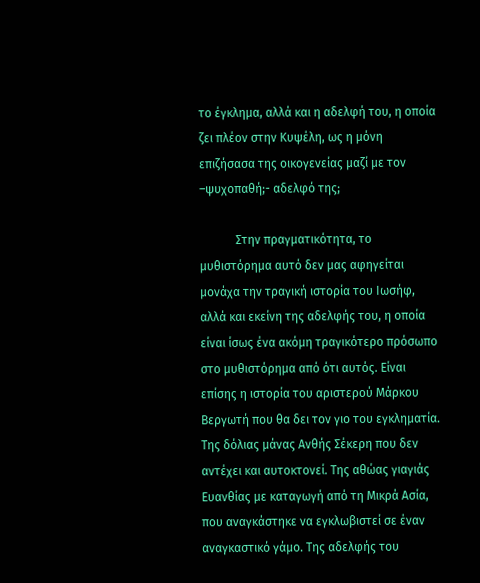το έγκλημα, αλλά και η αδελφή του, η οποία ζει πλέον στην Κυψέλη, ως η μόνη επιζήσασα της οικογενείας μαζί με τον –ψυχοπαθή;- αδελφό της;

            Στην πραγματικότητα, το μυθιστόρημα αυτό δεν μας αφηγείται μονάχα την τραγική ιστορία του Ιωσήφ, αλλά και εκείνη της αδελφής του, η οποία είναι ίσως ένα ακόμη τραγικότερο πρόσωπο στο μυθιστόρημα από ότι αυτός. Είναι επίσης η ιστορία του αριστερού Μάρκου Βεργωτή που θα δει τον γιο του εγκληματία. Της δόλιας μάνας Ανθής Σέκερη που δεν αντέχει και αυτοκτονεί. Της αθώας γιαγιάς Ευανθίας με καταγωγή από τη Μικρά Ασία, που αναγκάστηκε να εγκλωβιστεί σε έναν αναγκαστικό γάμο. Της αδελφής του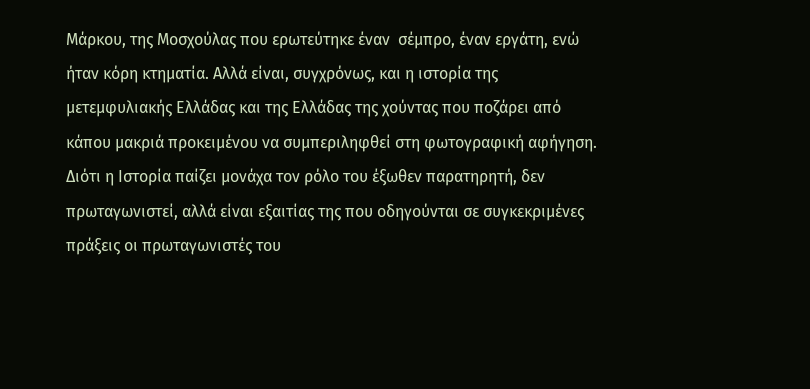Μάρκου, της Μοσχούλας που ερωτεύτηκε έναν  σέμπρο, έναν εργάτη, ενώ ήταν κόρη κτηματία. Αλλά είναι, συγχρόνως, και η ιστορία της μετεμφυλιακής Ελλάδας και της Ελλάδας της χούντας που ποζάρει από κάπου μακριά προκειμένου να συμπεριληφθεί στη φωτογραφική αφήγηση. Διότι η Ιστορία παίζει μονάχα τον ρόλο του έξωθεν παρατηρητή, δεν πρωταγωνιστεί, αλλά είναι εξαιτίας της που οδηγούνται σε συγκεκριμένες πράξεις οι πρωταγωνιστές του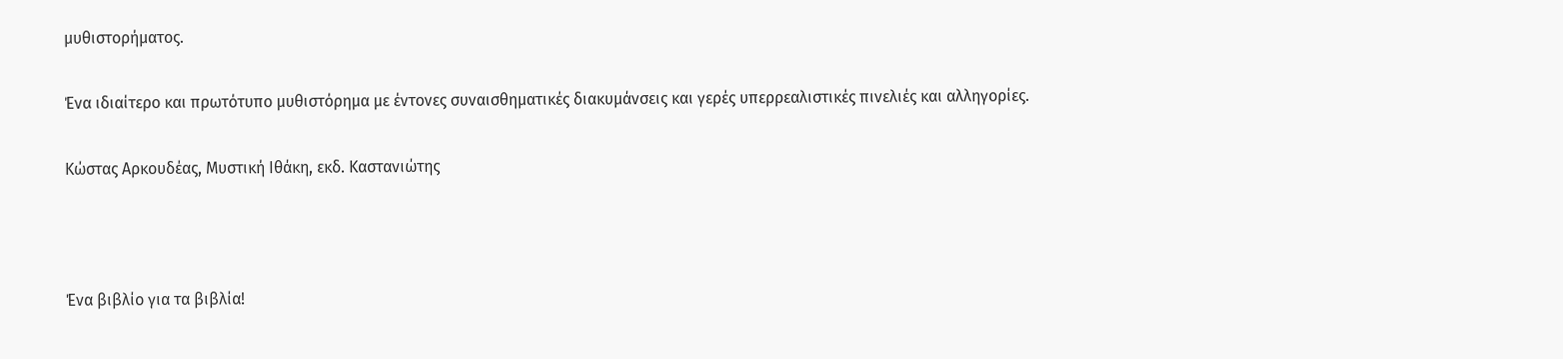μυθιστορήματος.

Ένα ιδιαίτερο και πρωτότυπο μυθιστόρημα με έντονες συναισθηματικές διακυμάνσεις και γερές υπερρεαλιστικές πινελιές και αλληγορίες.

Κώστας Αρκουδέας, Μυστική Ιθάκη, εκδ. Καστανιώτης



Ένα βιβλίο για τα βιβλία!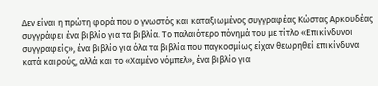Δεν είναι η πρώτη φορά που ο γνωστός και καταξιωμένος συγγραφέας Κώστας Αρκουδέας συγγράφει ένα βιβλίο για τα βιβλία. Το παλαιότερο πόνημά του με τίτλο «Επικίνδυνοι συγγραφείς», ένα βιβλίο για όλα τα βιβλία που παγκοσμίως είχαν θεωρηθεί επικίνδυνα κατά καιρούς, αλλά και το «Χαμένο νόμπελ», ένα βιβλίο για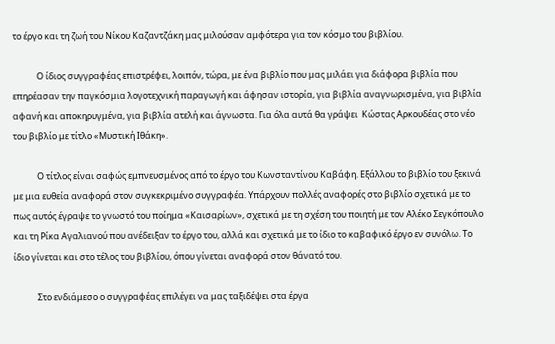το έργο και τη ζωή του Νίκου Καζαντζάκη μας μιλούσαν αμφότερα για τον κόσμο του βιβλίου.

            Ο ίδιος συγγραφέας επιστρέφει, λοιπόν, τώρα, με ένα βιβλίο που μας μιλάει για διάφορα βιβλία που επηρέασαν την παγκόσμια λογοτεχνική παραγωγή και άφησαν ιστορία, για βιβλία αναγνωρισμένα, για βιβλία αφανή και αποκηρυγμένα, για βιβλία ατελή και άγνωστα. Για όλα αυτά θα γράψει  Κώστας Αρκουδέας στο νέο του βιβλίο με τίτλο «Μυστική Ιθάκη».

            Ο τίτλος είναι σαφώς εμπνευσμένος από το έργο του Κωνσταντίνου Καβάφη. Εξάλλου το βιβλίο του ξεκινά με μια ευθεία αναφορά στον συγκεκριμένο συγγραφέα. Υπάρχουν πολλές αναφορές στο βιβλίο σχετικά με το πως αυτός έγραψε το γνωστό του ποίημα «Καισαρίων», σχετικά με τη σχέση του ποιητή με τον Αλέκο Σεγκόπουλο και τη Ρίκα Αγαλιανού που ανέδειξαν το έργο του, αλλά και σχετικά με το ίδιο το καβαφικό έργο εν συνόλω. Το ίδιο γίνεται και στο τέλος του βιβλίου, όπου γίνεται αναφορά στον θάνατό του.

            Στο ενδιάμεσο ο συγγραφέας επιλέγει να μας ταξιδέψει στα έργα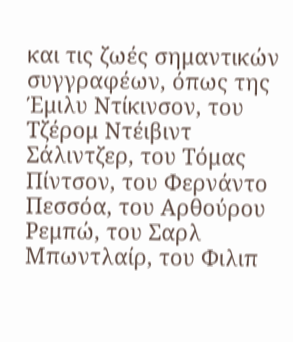και τις ζωές σημαντικών συγγραφέων, όπως της Έμιλυ Ντίκινσον, του Τζέρομ Ντέιβιντ Σάλιντζερ, του Τόμας Πίντσον, του Φερνάντο Πεσσόα, του Αρθούρου Ρεμπώ, του Σαρλ Μπωντλαίρ, του Φιλιπ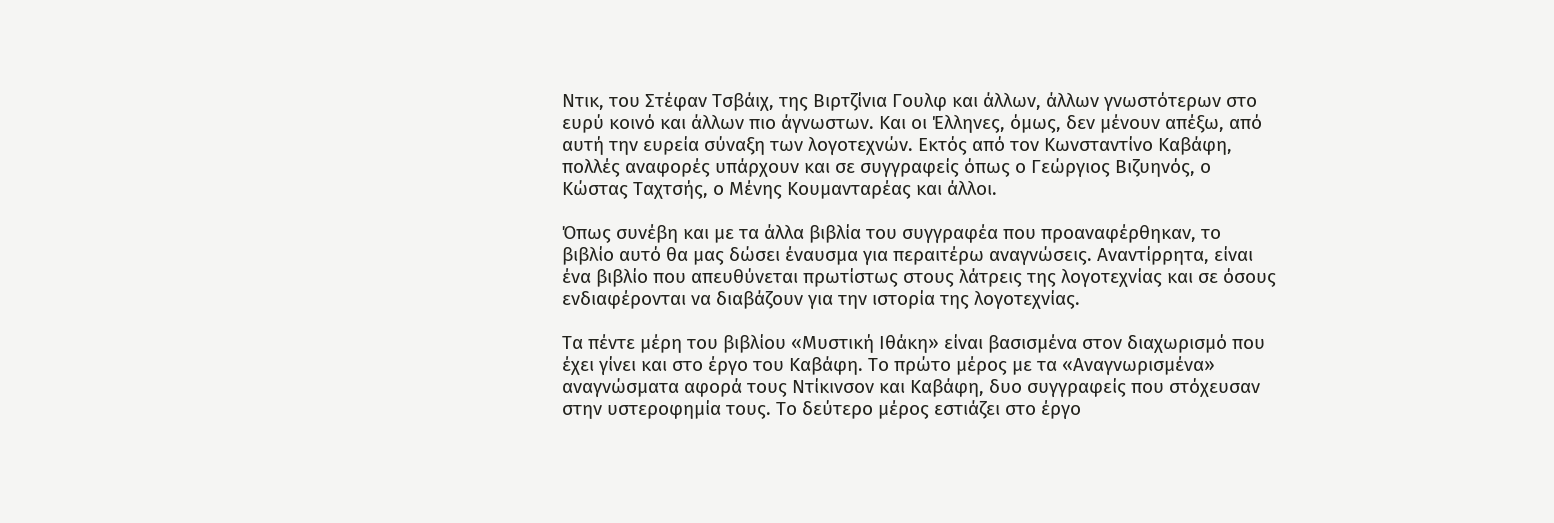Ντικ, του Στέφαν Τσβάιχ, της Βιρτζίνια Γουλφ και άλλων, άλλων γνωστότερων στο ευρύ κοινό και άλλων πιο άγνωστων. Και οι Έλληνες, όμως, δεν μένουν απέξω, από αυτή την ευρεία σύναξη των λογοτεχνών. Εκτός από τον Κωνσταντίνο Καβάφη, πολλές αναφορές υπάρχουν και σε συγγραφείς όπως ο Γεώργιος Βιζυηνός, ο Κώστας Ταχτσής, ο Μένης Κουμανταρέας και άλλοι.

Όπως συνέβη και με τα άλλα βιβλία του συγγραφέα που προαναφέρθηκαν, το βιβλίο αυτό θα μας δώσει έναυσμα για περαιτέρω αναγνώσεις. Αναντίρρητα, είναι ένα βιβλίο που απευθύνεται πρωτίστως στους λάτρεις της λογοτεχνίας και σε όσους ενδιαφέρονται να διαβάζουν για την ιστορία της λογοτεχνίας.

Τα πέντε μέρη του βιβλίου «Μυστική Ιθάκη» είναι βασισμένα στον διαχωρισμό που έχει γίνει και στο έργο του Καβάφη. Το πρώτο μέρος με τα «Αναγνωρισμένα» αναγνώσματα αφορά τους Ντίκινσον και Καβάφη, δυο συγγραφείς που στόχευσαν στην υστεροφημία τους. Το δεύτερο μέρος εστιάζει στο έργο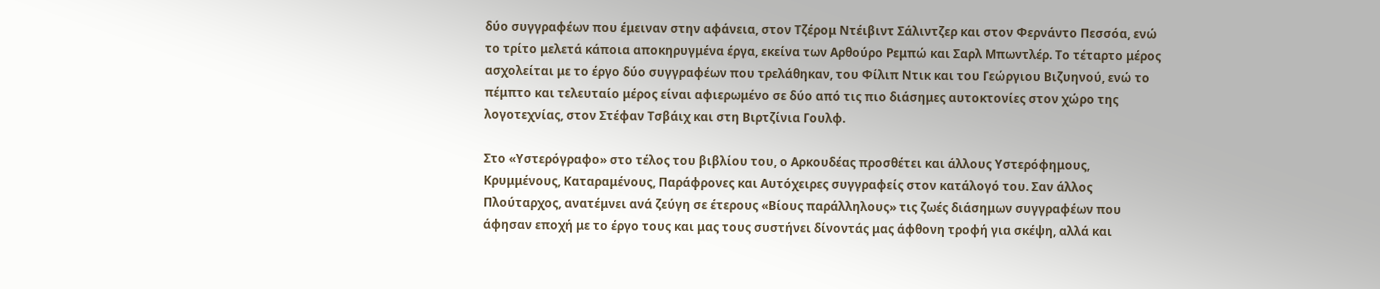δύο συγγραφέων που έμειναν στην αφάνεια, στον Τζέρομ Ντέιβιντ Σάλιντζερ και στον Φερνάντο Πεσσόα, ενώ το τρίτο μελετά κάποια αποκηρυγμένα έργα, εκείνα των Αρθούρο Ρεμπώ και Σαρλ Μπωντλέρ. Το τέταρτο μέρος ασχολείται με το έργο δύο συγγραφέων που τρελάθηκαν, του Φίλιπ Ντικ και του Γεώργιου Βιζυηνού, ενώ το πέμπτο και τελευταίο μέρος είναι αφιερωμένο σε δύο από τις πιο διάσημες αυτοκτονίες στον χώρο της λογοτεχνίας, στον Στέφαν Τσβάιχ και στη Βιρτζίνια Γουλφ.

Στο «Υστερόγραφο» στο τέλος του βιβλίου του, ο Αρκουδέας προσθέτει και άλλους Υστερόφημους, Κρυμμένους, Καταραμένους, Παράφρονες και Αυτόχειρες συγγραφείς στον κατάλογό του. Σαν άλλος Πλούταρχος, ανατέμνει ανά ζεύγη σε έτερους «Βίους παράλληλους» τις ζωές διάσημων συγγραφέων που άφησαν εποχή με το έργο τους και μας τους συστήνει δίνοντάς μας άφθονη τροφή για σκέψη, αλλά και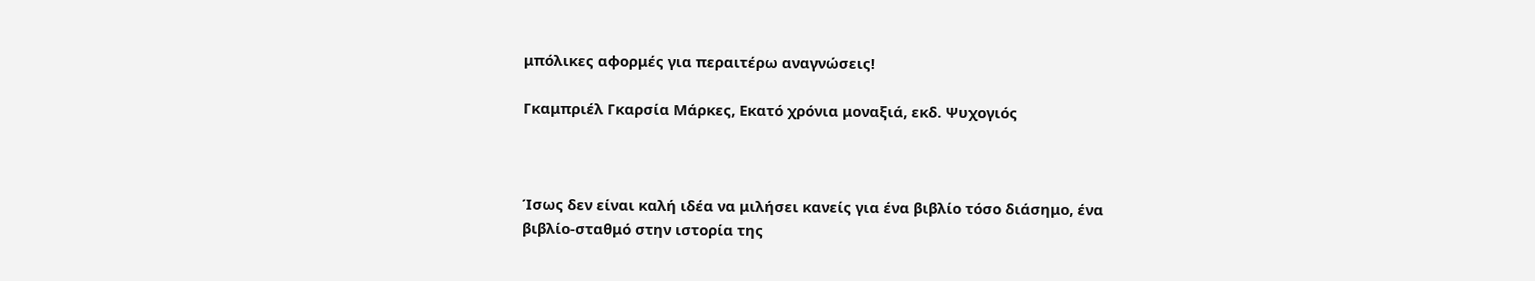μπόλικες αφορμές για περαιτέρω αναγνώσεις!

Γκαμπριέλ Γκαρσία Μάρκες, Εκατό χρόνια μοναξιά, εκδ. Ψυχογιός



Ίσως δεν είναι καλή ιδέα να μιλήσει κανείς για ένα βιβλίο τόσο διάσημο, ένα βιβλίο-σταθμό στην ιστορία της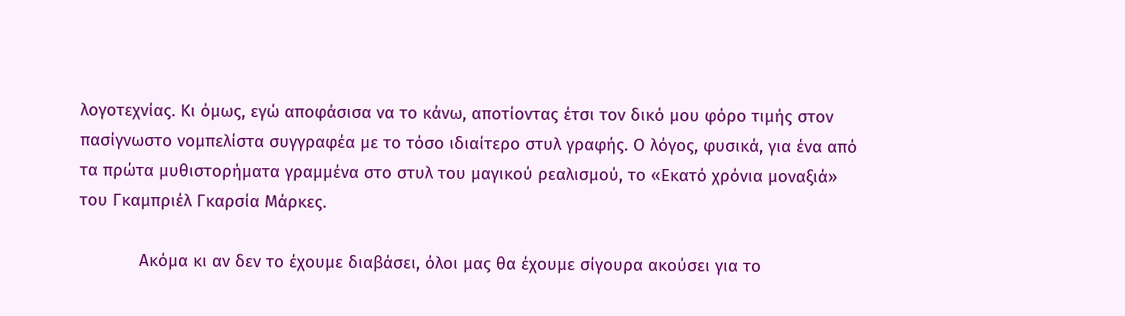λογοτεχνίας. Κι όμως, εγώ αποφάσισα να το κάνω, αποτίοντας έτσι τον δικό μου φόρο τιμής στον πασίγνωστο νομπελίστα συγγραφέα με το τόσο ιδιαίτερο στυλ γραφής. Ο λόγος, φυσικά, για ένα από τα πρώτα μυθιστορήματα γραμμένα στο στυλ του μαγικού ρεαλισμού, το «Εκατό χρόνια μοναξιά» του Γκαμπριέλ Γκαρσία Μάρκες.

            Ακόμα κι αν δεν το έχουμε διαβάσει, όλοι μας θα έχουμε σίγουρα ακούσει για το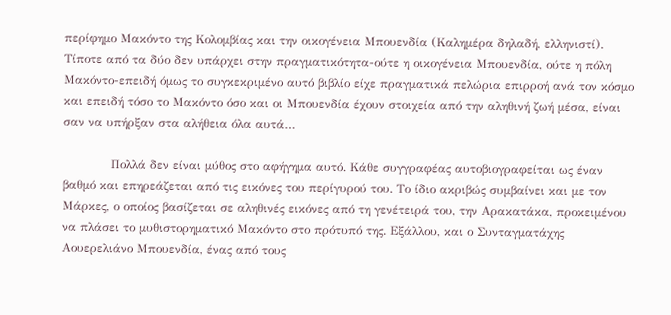περίφημο Μακόντο της Κολομβίας και την οικογένεια Μπουενδία (Καλημέρα δηλαδή, ελληνιστί). Τίποτε από τα δύο δεν υπάρχει στην πραγματικότητα-ούτε η οικογένεια Μπουενδία, ούτε η πόλη Μακόντο-επειδή όμως το συγκεκριμένο αυτό βιβλίο είχε πραγματικά πελώρια επιρροή ανά τον κόσμο και επειδή τόσο το Μακόντο όσο και οι Μπουενδία έχουν στοιχεία από την αληθινή ζωή μέσα, είναι σαν να υπήρξαν στα αλήθεια όλα αυτά…

            Πολλά δεν είναι μύθος στο αφήγημα αυτό. Κάθε συγγραφέας αυτοβιογραφείται ως έναν βαθμό και επηρεάζεται από τις εικόνες του περίγυρού του. Το ίδιο ακριβώς συμβαίνει και με τον Μάρκες, ο οποίος βασίζεται σε αληθινές εικόνες από τη γενέτειρά του, την Αρακατάκα, προκειμένου να πλάσει το μυθιστορηματικό Μακόντο στο πρότυπό της. Εξάλλου, και ο Συνταγματάχης Αουερελιάνο Μπουενδία, ένας από τους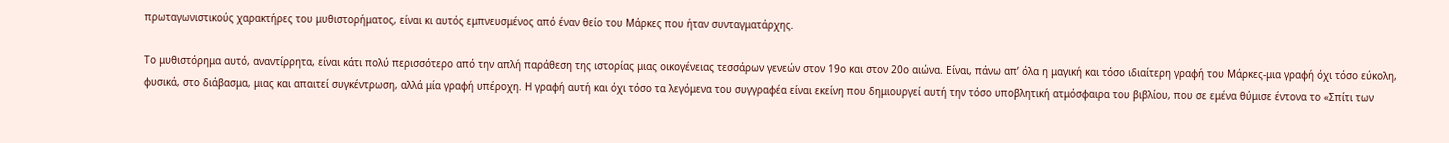πρωταγωνιστικούς χαρακτήρες του μυθιστορήματος, είναι κι αυτός εμπνευσμένος από έναν θείο του Μάρκες που ήταν συνταγματάρχης.

Το μυθιστόρημα αυτό, αναντίρρητα, είναι κάτι πολύ περισσότερο από την απλή παράθεση της ιστορίας μιας οικογένειας τεσσάρων γενεών στον 19ο και στον 20ο αιώνα. Είναι, πάνω απ’ όλα η μαγική και τόσο ιδιαίτερη γραφή του Μάρκες-μια γραφή όχι τόσο εύκολη, φυσικά, στο διάβασμα, μιας και απαιτεί συγκέντρωση, αλλά μία γραφή υπέροχη. Η γραφή αυτή και όχι τόσο τα λεγόμενα του συγγραφέα είναι εκείνη που δημιουργεί αυτή την τόσο υποβλητική ατμόσφαιρα του βιβλίου, που σε εμένα θύμισε έντονα το «Σπίτι των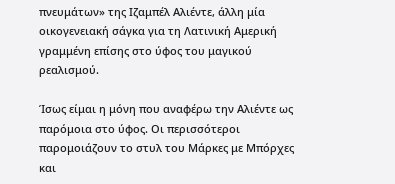πνευμάτων» της Ιζαμπέλ Αλιέντε, άλλη μία οικογενειακή σάγκα για τη Λατινική Αμερική γραμμένη επίσης στο ύφος του μαγικού ρεαλισμού.

Ίσως είμαι η μόνη που αναφέρω την Αλιέντε ως παρόμοια στο ύφος. Οι περισσότεροι παρομοιάζουν το στυλ του Μάρκες με Μπόρχες και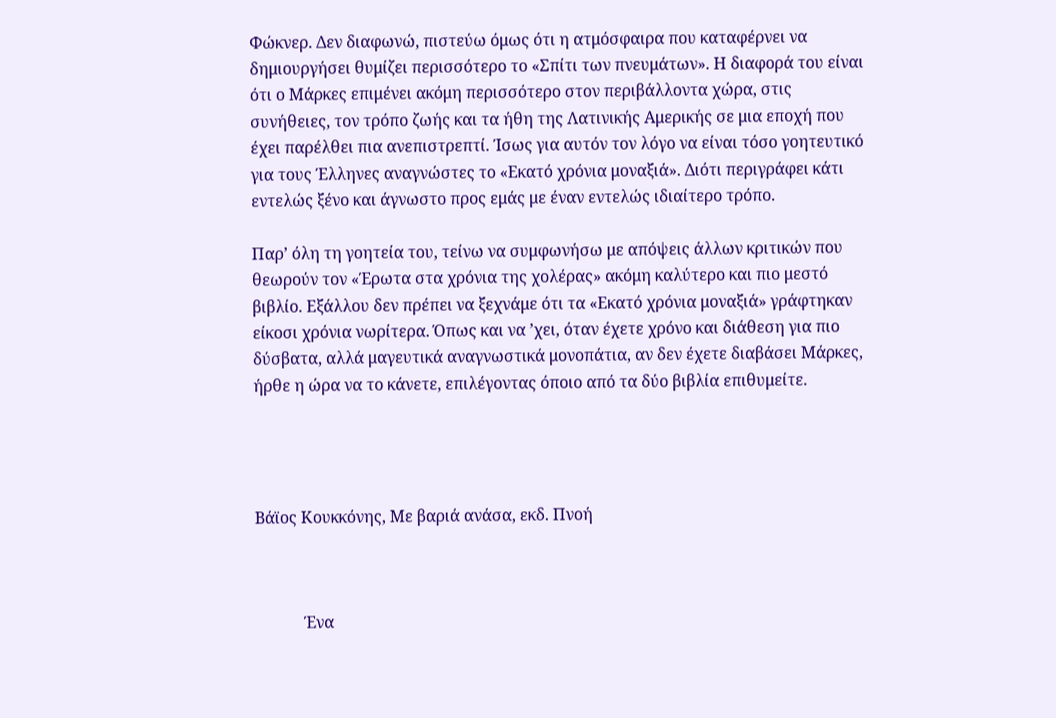Φώκνερ. Δεν διαφωνώ, πιστεύω όμως ότι η ατμόσφαιρα που καταφέρνει να δημιουργήσει θυμίζει περισσότερο το «Σπίτι των πνευμάτων». Η διαφορά του είναι ότι ο Μάρκες επιμένει ακόμη περισσότερο στον περιβάλλοντα χώρα, στις συνήθειες, τον τρόπο ζωής και τα ήθη της Λατινικής Αμερικής σε μια εποχή που έχει παρέλθει πια ανεπιστρεπτί. Ίσως για αυτόν τον λόγο να είναι τόσο γοητευτικό για τους Έλληνες αναγνώστες το «Εκατό χρόνια μοναξιά». Διότι περιγράφει κάτι εντελώς ξένο και άγνωστο προς εμάς με έναν εντελώς ιδιαίτερο τρόπο.

Παρ’ όλη τη γοητεία του, τείνω να συμφωνήσω με απόψεις άλλων κριτικών που θεωρούν τον «Έρωτα στα χρόνια της χολέρας» ακόμη καλύτερο και πιο μεστό βιβλίο. Εξάλλου δεν πρέπει να ξεχνάμε ότι τα «Εκατό χρόνια μοναξιά» γράφτηκαν είκοσι χρόνια νωρίτερα. Όπως και να ’χει, όταν έχετε χρόνο και διάθεση για πιο δύσβατα, αλλά μαγευτικά αναγνωστικά μονοπάτια, αν δεν έχετε διαβάσει Μάρκες, ήρθε η ώρα να το κάνετε, επιλέγοντας όποιο από τα δύο βιβλία επιθυμείτε.




Βάϊος Κουκκόνης, Με βαριά ανάσα, εκδ. Πνοή



            Ένα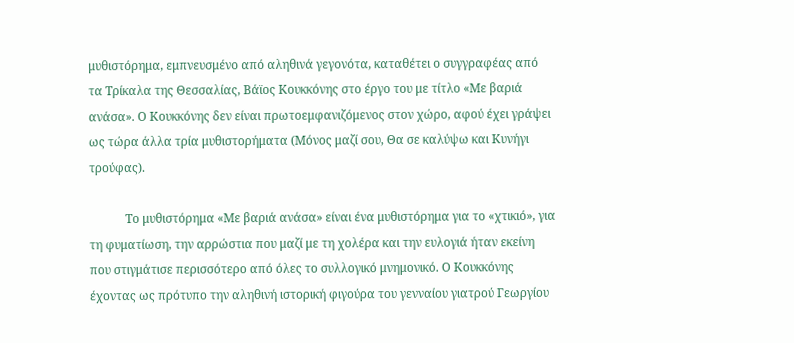μυθιστόρημα, εμπνευσμένο από αληθινά γεγονότα, καταθέτει ο συγγραφέας από τα Τρίκαλα της Θεσσαλίας, Βάϊος Κουκκόνης στο έργο του με τίτλο «Με βαριά ανάσα». Ο Κουκκόνης δεν είναι πρωτοεμφανιζόμενος στον χώρο, αφού έχει γράψει ως τώρα άλλα τρία μυθιστορήματα (Μόνος μαζί σου, Θα σε καλύψω και Κυνήγι τρούφας).

            Το μυθιστόρημα «Με βαριά ανάσα» είναι ένα μυθιστόρημα για το «χτικιό», για τη φυματίωση, την αρρώστια που μαζί με τη χολέρα και την ευλογιά ήταν εκείνη που στιγμάτισε περισσότερο από όλες το συλλογικό μνημονικό. Ο Κουκκόνης  έχοντας ως πρότυπο την αληθινή ιστορική φιγούρα του γενναίου γιατρού Γεωργίου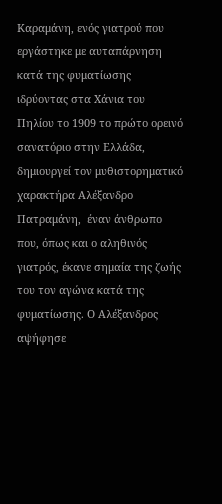Καραμάνη, ενός γιατρού που εργάστηκε με αυταπάρνηση κατά της φυματίωσης ιδρύοντας στα Χάνια του Πηλίου το 1909 το πρώτο ορεινό σανατόριο στην Ελλάδα, δημιουργεί τον μυθιστορηματικό χαρακτήρα Αλέξανδρο Πατραμάνη,  έναν άνθρωπο που, όπως και ο αληθινός γιατρός, έκανε σημαία της ζωής του τον αγώνα κατά της φυματίωσης. Ο Αλέξανδρος αψήφησε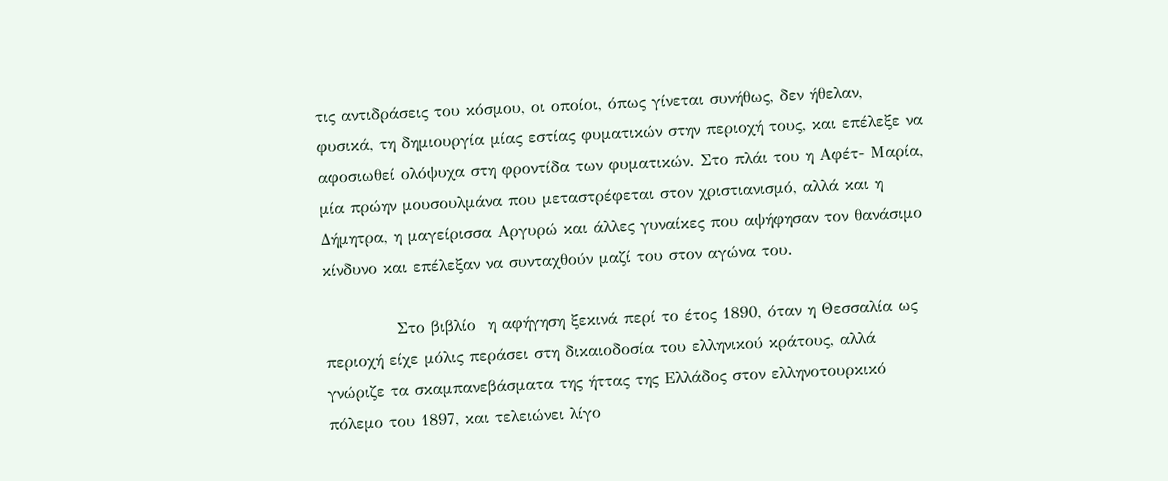τις αντιδράσεις του κόσμου, οι οποίοι, όπως γίνεται συνήθως, δεν ήθελαν, φυσικά, τη δημιουργία μίας εστίας φυματικών στην περιοχή τους, και επέλεξε να αφοσιωθεί ολόψυχα στη φροντίδα των φυματικών. Στο πλάι του η Αφέτ- Μαρία, μία πρώην μουσουλμάνα που μεταστρέφεται στον χριστιανισμό, αλλά και η Δήμητρα, η μαγείρισσα Αργυρώ και άλλες γυναίκες που αψήφησαν τον θανάσιμο κίνδυνο και επέλεξαν να συνταχθούν μαζί του στον αγώνα του.

            Στο βιβλίο  η αφήγηση ξεκινά περί το έτος 1890, όταν η Θεσσαλία ως περιοχή είχε μόλις περάσει στη δικαιοδοσία του ελληνικού κράτους, αλλά γνώριζε τα σκαμπανεβάσματα της ήττας της Ελλάδος στον ελληνοτουρκικό πόλεμο του 1897, και τελειώνει λίγο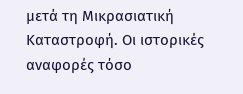μετά τη Μικρασιατική Καταστροφή. Οι ιστορικές αναφορές τόσο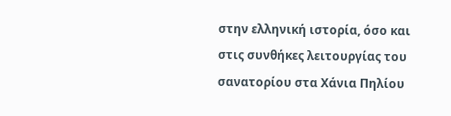στην ελληνική ιστορία, όσο και στις συνθήκες λειτουργίας του σανατορίου στα Χάνια Πηλίου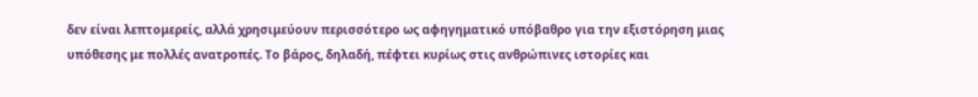δεν είναι λεπτομερείς, αλλά χρησιμεύουν περισσότερο ως αφηγηματικό υπόβαθρο για την εξιστόρηση μιας υπόθεσης με πολλές ανατροπές. Το βάρος, δηλαδή, πέφτει κυρίως στις ανθρώπινες ιστορίες και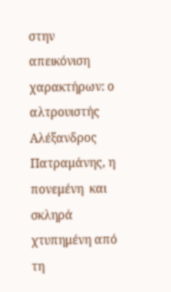στην απεικόνιση χαρακτήρων: ο αλτρουιστής Αλέξανδρος Πατραμάνης, η πονεμένη  και σκληρά χτυπημένη από τη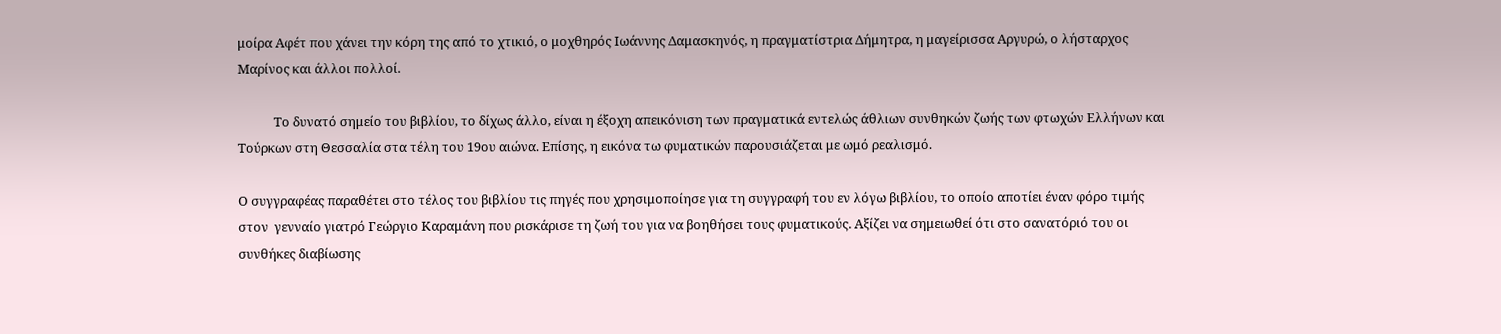μοίρα Αφέτ που χάνει την κόρη της από το χτικιό, ο μοχθηρός Ιωάννης Δαμασκηνός, η πραγματίστρια Δήμητρα, η μαγείρισσα Αργυρώ, ο λήσταρχος Μαρίνος και άλλοι πολλοί.

            Το δυνατό σημείο του βιβλίου, το δίχως άλλο, είναι η έξοχη απεικόνιση των πραγματικά εντελώς άθλιων συνθηκών ζωής των φτωχών Ελλήνων και Τούρκων στη Θεσσαλία στα τέλη του 19ου αιώνα. Επίσης, η εικόνα τω φυματικών παρουσιάζεται με ωμό ρεαλισμό.

Ο συγγραφέας παραθέτει στο τέλος του βιβλίου τις πηγές που χρησιμοποίησε για τη συγγραφή του εν λόγω βιβλίου, το οποίο αποτίει έναν φόρο τιμής στον  γενναίο γιατρό Γεώργιο Καραμάνη που ρισκάρισε τη ζωή του για να βοηθήσει τους φυματικούς. Αξίζει να σημειωθεί ότι στο σανατόριό του οι συνθήκες διαβίωσης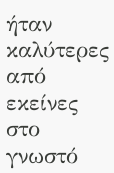ήταν καλύτερες από εκείνες στο γνωστό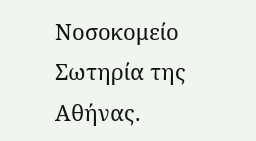Νοσοκομείο Σωτηρία της Αθήνας.